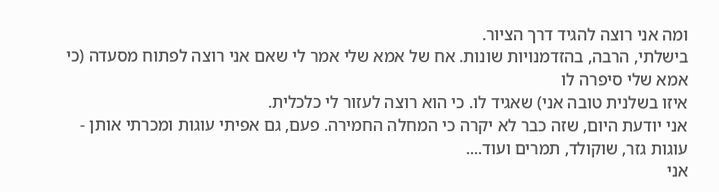ומה אני רוצה להגיד דרך הציור.
בישלתי, הרבה, בהזדמנויות שונות. אח של אמא שלי אמר לי שאם אני רוצה לפתוח מסעדה (כי אמא שלי סיפרה לו
איזו בשלנית טובה אני) שאגיד לו. כי הוא רוצה לעזור לי כלכלית.
אני יודעת היום, שזה כבר לא יקרה כי המחלה החמירה. פעם, גם אפיתי עוגות ומכרתי אותן - עוגות גזר, שוקולד, תמרים ועוד....
אני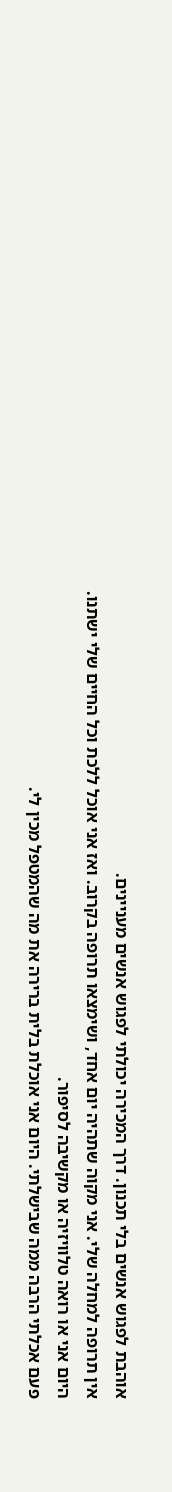אוהבת לפגוש אנשים בלי תכנון. דרך המכירה יכולתי לפגוש אנשים מעניינים.
אין תרופה למחלה שלי. אני מקוה שתהיה יום אחד, ושימצאו תרופה בקרוב. ואז אני אוכל ללכת וכל החיים שלי ישתנו.
היום אני או רואה טלוויזיה או מקשיבה לסיפור.
פעם אכלתי הרבה ממה שבישלתי. היום אני אוכלת בלית ברירה את מה שהמטפל מכין לי.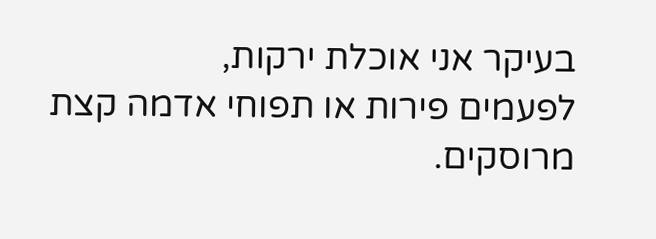בעיקר אני אוכלת ירקות,
לפעמים פירות או תפוחי אדמה קצת מרוסקים.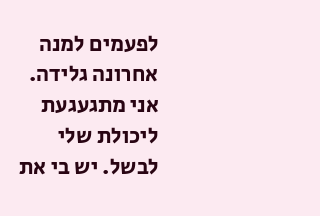לפעמים למנה אחרונה גלידה.
אני מתגעגעת ליכולת שלי לבשל. יש בי את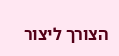הצורך ליצור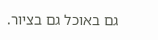גם באוכל גם בציור.